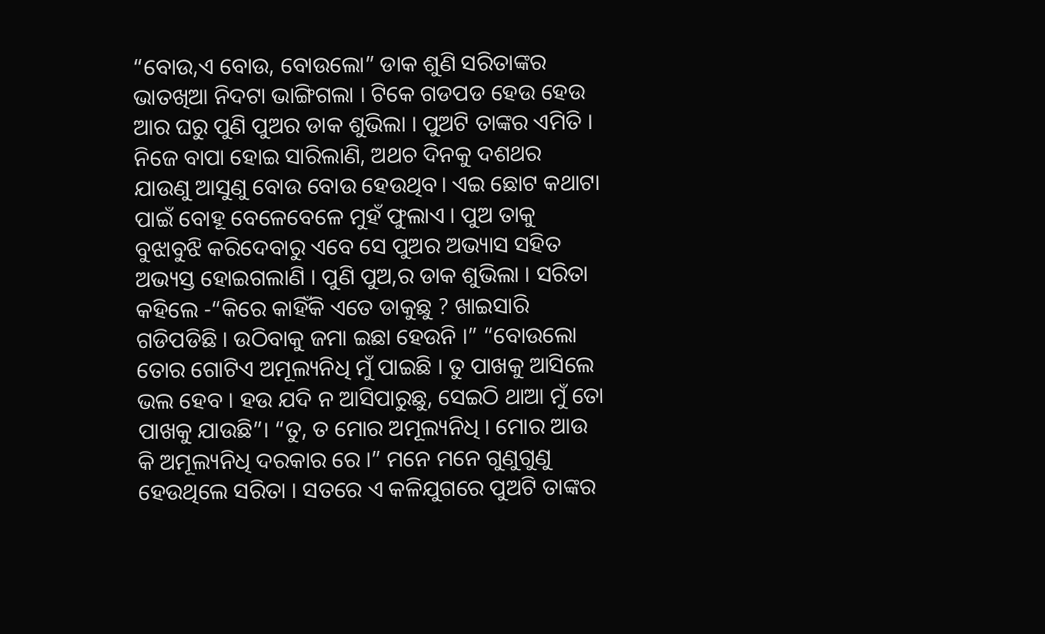“ବୋଉ,ଏ ବୋଉ, ବୋଉଲୋ” ଡାକ ଶୁଣି ସରିତାଙ୍କର ଭାତଖିଆ ନିଦଟା ଭାଙ୍ଗିଗଲା । ଟିକେ ଗଡପଡ ହେଉ ହେଉ ଆର ଘରୁ ପୁଣି ପୁଅର ଡାକ ଶୁଭିଲା । ପୁଅଟି ତାଙ୍କର ଏମିତି । ନିଜେ ବାପା ହୋଇ ସାରିଲାଣି, ଅଥଚ ଦିନକୁ ଦଶଥର ଯାଉଣୁ ଆସୁଣୁ ବୋଉ ବୋଉ ହେଉଥିବ। ଏଇ ଛୋଟ କଥାଟା ପାଇଁ ବୋହୂ ବେଳେବେଳେ ମୁହଁ ଫୁଲାଏ । ପୁଅ ତାକୁ ବୁଝାବୁଝି କରିଦେବାରୁ ଏବେ ସେ ପୁଅର ଅଭ୍ୟାସ ସହିତ ଅଭ୍ୟସ୍ତ ହୋଇଗଲାଣି । ପୁଣି ପୁଅ,ର ଡାକ ଶୁଭିଲା । ସରିତା କହିଲେ -“କିରେ କାହିଁକି ଏତେ ଡାକୁଛୁ ? ଖାଇସାରି ଗଡିପଡିଛି । ଉଠିବାକୁ ଜମା ଇଛା ହେଉନି ।” “ବୋଉଲୋ ତୋର ଗୋଟିଏ ଅମୂଲ୍ୟନିଧି ମୁଁ ପାଇଛି । ତୁ ପାଖକୁ ଆସିଲେ ଭଲ ହେବ । ହଉ ଯଦି ନ ଆସିପାରୁଛୁ, ସେଇଠି ଥାଆ ମୁଁ ତୋ ପାଖକୁ ଯାଉଛି”। “ତୁ, ତ ମୋର ଅମୂଲ୍ୟନିଧି । ମୋର ଆଉ କି ଅମୂଲ୍ୟନିଧି ଦରକାର ରେ ।” ମନେ ମନେ ଗୁଣୁଗୁଣୁ ହେଉଥିଲେ ସରିତା । ସତରେ ଏ କଳିଯୁଗରେ ପୁଅଟି ତାଙ୍କର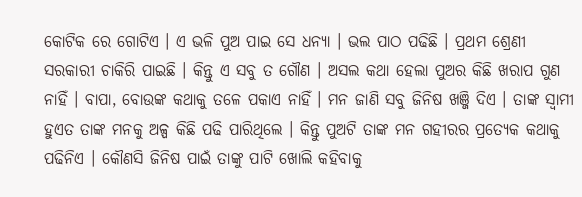କୋଟିକ ରେ ଗୋଟିଏ । ଏ ଭଳି ପୁଅ ପାଇ ସେ ଧନ୍ୟା । ଭଲ ପାଠ ପଢିଛି । ପ୍ରଥମ ଶ୍ରେଣୀ ସରକାରୀ ଚାକିରି ପାଇଛି । କିନ୍ତୁ ଏ ସବୁ ତ ଗୌଣ । ଅସଲ କଥା ହେଲା ପୁଅର କିଛି ଖରାପ ଗୁଣ ନାହିଁ । ବାପା, ବୋଉଙ୍କ କଥାକୁ ତଳେ ପକାଏ ନାହିଁ । ମନ ଜାଣି ସବୁ ଜିନିଷ ଖଞ୍ଜି ଦିଏ । ତାଙ୍କ ସ୍ୱାମୀ ହୁଏତ ତାଙ୍କ ମନକୁ ଅଳ୍ପ କିଛି ପଢି ପାରିଥିଲେ । କିନ୍ତୁ ପୁଅଟି ତାଙ୍କ ମନ ଗହୀରର ପ୍ରତ୍ୟେକ କଥାକୁ ପଢିନିଏ । କୌଣସି ଜିନିଷ ପାଇଁ ତାଙ୍କୁ ପାଟି ଖୋଲି କହିବାକୁ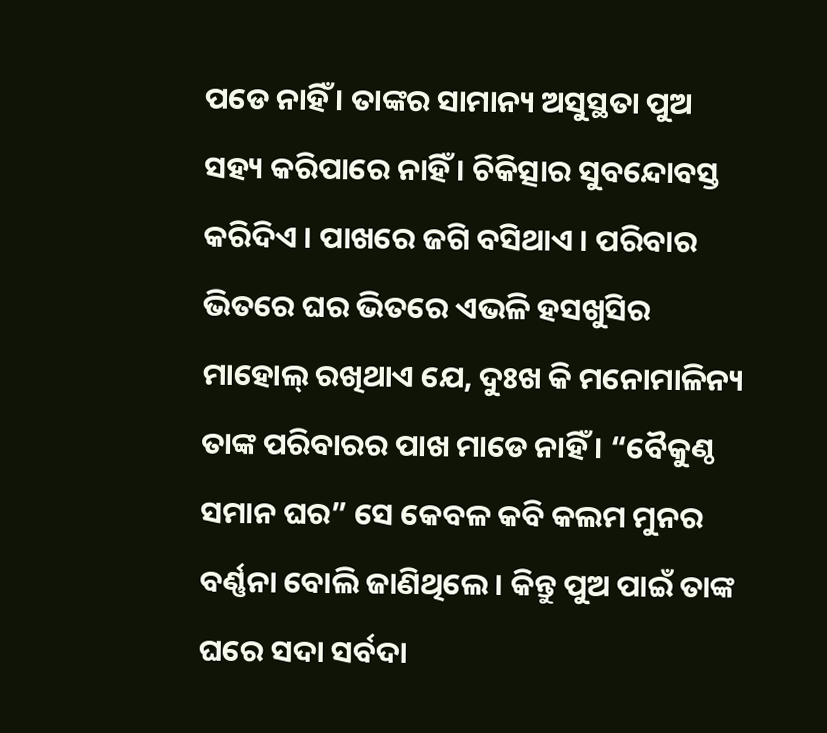ପଡେ ନାହିଁ । ତାଙ୍କର ସାମାନ୍ୟ ଅସୁସ୍ଥତା ପୁଅ ସହ୍ୟ କରିପାରେ ନାହିଁ । ଚିକିତ୍ସାର ସୁବନ୍ଦୋବସ୍ତ କରିଦିଏ । ପାଖରେ ଜଗି ବସିଥାଏ । ପରିବାର ଭିତରେ ଘର ଭିତରେ ଏଭଳି ହସଖୁସିର ମାହୋଲ୍ ରଖିଥାଏ ଯେ, ଦୁଃଖ କି ମନୋମାଳିନ୍ୟ ତାଙ୍କ ପରିବାରର ପାଖ ମାଡେ ନାହିଁ । “ବୈକୁଣ୍ଠ ସମାନ ଘର” ସେ କେବଳ କବି କଲମ ମୁନର ବର୍ଣ୍ଣନା ବୋଲି ଜାଣିଥିଲେ । କିନ୍ତୁ ପୁଅ ପାଇଁ ତାଙ୍କ ଘରେ ସଦା ସର୍ବଦା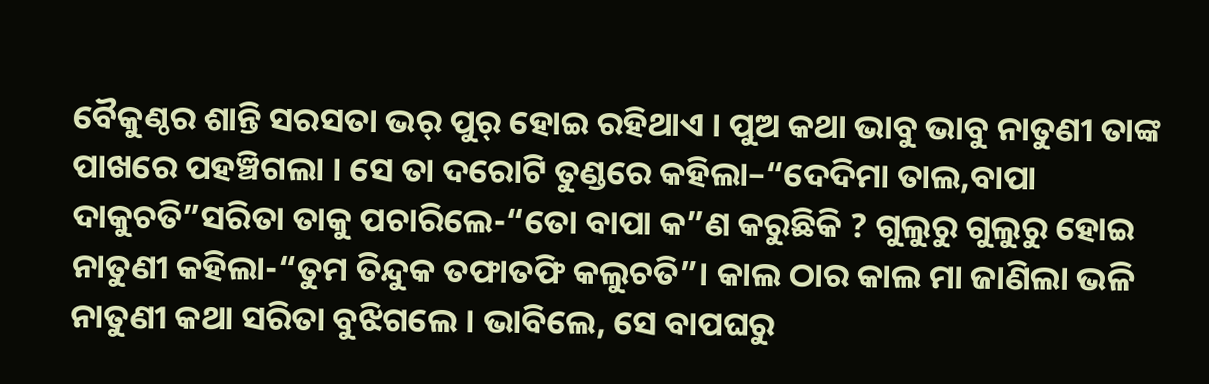ବୈକୁଣ୍ଠର ଶାନ୍ତି ସରସତା ଭର୍ ପୁର୍ ହୋଇ ରହିଥାଏ । ପୁଅ କଥା ଭାବୁ ଭାବୁ ନାତୁଣୀ ତାଙ୍କ ପାଖରେ ପହଞ୍ଚିଗଲା । ସେ ତା ଦରୋଟି ତୁଣ୍ଡରେ କହିଲା–“ଦେଦିମା ତାଲ,ବାପା ଦାକୁଚତି”ସରିତା ତାକୁ ପଚାରିଲେ-“ତୋ ବାପା କ”ଣ କରୁଛିକି ? ଗୁଲୁରୁ ଗୁଲୁରୁ ହୋଇ ନାତୁଣୀ କହିଲା-“ତୁମ ତିନ୍ଦୁକ ତଫାତଫି କଲୁଚତି”। କାଲ ଠାର କାଲ ମା ଜାଣିଲା ଭଳି ନାତୁଣୀ କଥା ସରିତା ବୁଝିଗଲେ । ଭାବିଲେ, ସେ ବାପଘରୁ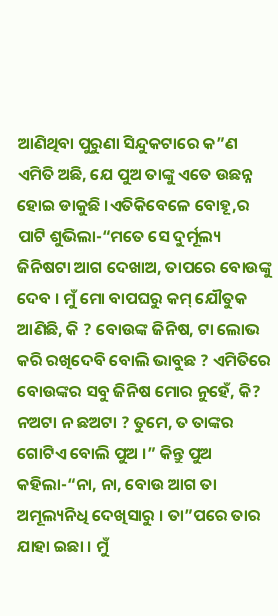ଆଣିଥିବା ପୁରୁଣା ସିନ୍ଦୁକଟାରେ କ”ଣ ଏମିତି ଅଛି, ଯେ ପୁଅ ତାଙ୍କୁ ଏତେ ଉଛନ୍ନ ହୋଇ ଡାକୁଛି ।ଏତିକିବେଳେ ବୋହୂ,ର ପାଟି ଶୁଭିଲା-“ମତେ ସେ ଦୁର୍ମୂଲ୍ୟ ଜିନିଷଟା ଆଗ ଦେଖାଅ, ତାପରେ ବୋଉଙ୍କୁ ଦେବ । ମୁଁ ମୋ ବାପଘରୁ କମ୍ ଯୌତୁକ ଆଣିଛି, କି ? ବୋଉଙ୍କ ଜିନିଷ, ଟା ଲୋଭ କରି ରଖିଦେବି ବୋଲି ଭାବୁଛ ? ଏମିତିରେ ବୋଉଙ୍କର ସବୁ ଜିନିଷ ମୋର ନୁହେଁ, କି? ନଅଟା ନ ଛଅଟା ? ତୁମେ, ତ ତାଙ୍କର ଗୋଟିଏ ବୋଲି ପୁଅ ।” କିନ୍ତୁ ପୁଅ କହିଲା-“ନା, ନା, ବୋଉ ଆଗ ତା ଅମୂଲ୍ୟନିଧି ଦେଖିସାରୁ । ତା”ପରେ ତାର ଯାହା ଇଛା । ମୁଁ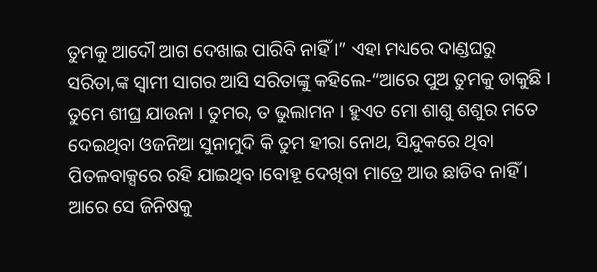ତୁମକୁ ଆଦୌ ଆଗ ଦେଖାଇ ପାରିବି ନାହିଁ ।” ଏହା ମଧ୍ୟରେ ଦାଣ୍ଡଘରୁ ସରିତା,ଙ୍କ ସ୍ୱାମୀ ସାଗର ଆସି ସରିତାଙ୍କୁ କହିଲେ-“ଆରେ ପୁଅ ତୁମକୁ ଡାକୁଛି । ତୁମେ ଶୀଘ୍ର ଯାଉନା । ତୁମର, ତ ଭୁଲାମନ । ହୁଏତ ମୋ ଶାଶୁ ଶଶୁର ମତେ ଦେଇଥିବା ଓଜନିଆ ସୁନାମୁଦି କି ତୁମ ହୀରା ନୋଥ, ସିନ୍ଦୁକରେ ଥିବା ପିତଳବାକ୍ସରେ ରହି ଯାଇଥିବ।ବୋହୂ ଦେଖିବା ମାତ୍ରେ ଆଉ ଛାଡିବ ନାହିଁ । ଆରେ ସେ ଜିନିଷକୁ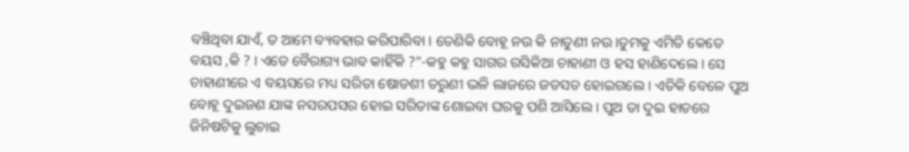ବଞ୍ଚିଥିବା ଯାଏଁ, ତ ଆମେ ବ୍ୟବହାର କରିପାରିବା । ତେଣିକି ବୋହୂ ନଉ କି ନାତୁଣୀ ନଉ।ତୁମକୁ ଏମିତି କେତେ ବୟସ ,କି ? । ଏତେ ବୈରାଗ୍ୟ ଭାବ କାହିଁକି ?”-କହୁ କହୁ ସାଗର ରସିକିଆ ଚାହାଣୀ ଓ ହସ ହାଣିଦେଲେ । ସେ ଚାହାଣୀରେ ଏ ବୟସରେ ମଧ୍ୟ ସରିତା ଷୋଡଶୀ ତରୁଣୀ ଭଳି ଲାଜରେ ଜଡସଡ ହୋଇଗଲେ । ଏତିକି ବେଳେ ପୁଅ ବୋହୂ ଦୁଇଜଣ ଯାଙ୍କ ନସରପସର ହୋଇ ସରିତାଙ୍କ ଶୋଇବା ଘରକୁ ପଶି ଆସିଲେ । ପୁଅ ତା ଦୁଇ ହାତରେ ଜିନିଷଟିକୁ ଲୁଚାଇ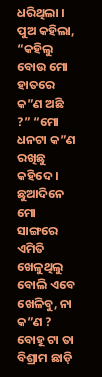ଧରିଥିଲା । ପୁଅ କହିଲା, “କହିଲୁ ବୋଉ ମୋ ହାତରେ କ”ଣ ଅଛି ?” “ମୋ ଧନଟା କ”ଣ ରଖିଛୁ କହିଦେ । ଛୁଆଦିନେ ମୋ ସାଙ୍ଗରେ ଏମିତି ଖେଳୁଥିଲୁ ବୋଲି ଏବେ ଖେଳିବୁ, ନା କ”ଣ ? ବୋହୂ ଟା ତା ବିଶ୍ରାମ ଛାଡ଼ି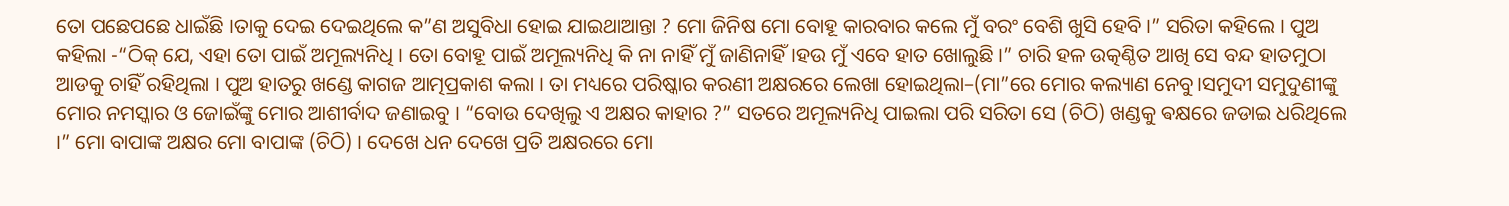ତୋ ପଛେପଛେ ଧାଇଁଛି ।ତାକୁ ଦେଇ ଦେଇଥିଲେ କ”ଣ ଅସୁବିଧା ହୋଇ ଯାଇଥାଆନ୍ତା ? ମୋ ଜିନିଷ ମୋ ବୋହୂ କାରବାର କଲେ ମୁଁ ବରଂ ବେଶି ଖୁସି ହେବି ।” ସରିତା କହିଲେ । ପୁଅ କହିଲା -“ଠିକ୍ ଯେ, ଏହା ତୋ ପାଇଁ ଅମୂଲ୍ୟନିଧି । ତୋ ବୋହୂ ପାଇଁ ଅମୂଲ୍ୟନିଧି କି ନା ନାହିଁ ମୁଁ ଜାଣିନାହିଁ।ହଉ ମୁଁ ଏବେ ହାତ ଖୋଲୁଛି ।” ଚାରି ହଳ ଉତ୍କଣ୍ଠିତ ଆଖି ସେ ବନ୍ଦ ହାତମୁଠା ଆଡକୁ ଚାହିଁ ରହିଥିଲା । ପୁଅ ହାତରୁ ଖଣ୍ଡେ କାଗଜ ଆତ୍ମପ୍ରକାଶ କଲା । ତା ମଧ୍ୟରେ ପରିଷ୍କାର କରଣୀ ଅକ୍ଷରରେ ଲେଖା ହୋଇଥିଲା–(ମା”ରେ ମୋର କଲ୍ୟାଣ ନେବୁ।ସମୁଦୀ ସମୁଦୁଣୀଙ୍କୁ ମୋର ନମସ୍କାର ଓ ଜୋଇଁଙ୍କୁ ମୋର ଆଶୀର୍ବାଦ ଜଣାଇବୁ । “ବୋଉ ଦେଖିଲୁ ଏ ଅକ୍ଷର କାହାର ?” ସତରେ ଅମୂଲ୍ୟନିଧି ପାଇଲା ପରି ସରିତା ସେ (ଚିଠି) ଖଣ୍ଡକୁ ଵକ୍ଷରେ ଜଡାଇ ଧରିଥିଲେ ।” ମୋ ବାପାଙ୍କ ଅକ୍ଷର ମୋ ବାପାଙ୍କ (ଚିଠି) । ଦେଖେ ଧନ ଦେଖେ ପ୍ରତି ଅକ୍ଷରରେ ମୋ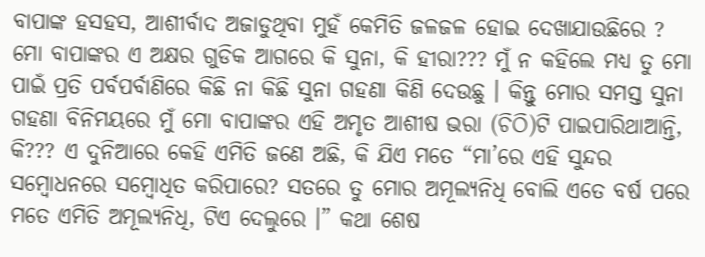ବାପାଙ୍କ ହସହସ, ଆଶୀର୍ବାଦ ଅଜାଡୁଥିବା ମୁହଁ କେମିତି ଜଳଜଳ ହୋଇ ଦେଖାଯାଉଛିରେ ? ମୋ ବାପାଙ୍କର ଏ ଅକ୍ଷର ଗୁଡିକ ଆଗରେ କି ସୁନା, କି ହୀରା??? ମୁଁ ନ କହିଲେ ମଧ୍ୟ ତୁ ମୋ ପାଇଁ ପ୍ରତି ପର୍ବପର୍ବାଣିରେ କିଛି ନା କିଛି ସୁନା ଗହଣା କିଣି ଦେଉଛୁ । କିନ୍ତୁ ମୋର ସମସ୍ତ ସୁନା ଗହଣା ବିନିମୟରେ ମୁଁ ମୋ ବାପାଙ୍କର ଏହି ଅମୃତ ଆଶୀଷ ଭରା (ଚିଠି)ଟି ପାଇପାରିଥାଆନ୍ତି, କି??? ଏ ଦୁନିଆରେ କେହି ଏମିତି ଜଣେ ଅଛି, କି ଯିଏ ମତେ “ମା’ରେ ଏହି ସୁନ୍ଦର ସମ୍ବୋଧନରେ ସମ୍ବୋଧିତ କରିପାରେ? ସତରେ ତୁ ମୋର ଅମୂଲ୍ୟନିଧି ବୋଲି ଏତେ ବର୍ଷ ପରେ ମତେ ଏମିତି ଅମୂଲ୍ୟନିଧି, ଟିଏ ଦେଲୁରେ ।” କଥା ଶେଷ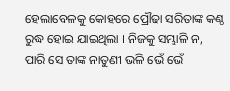ହେଲାବେଳକୁ କୋହରେ ପ୍ରୌଢା ସରିତାଙ୍କ କଣ୍ଠ ରୁଦ୍ଧ ହୋଇ ଯାଇଥିଲା । ନିଜକୁ ସମ୍ଭାଳି ନ, ପାରି ସେ ତାଙ୍କ ନାତୁଣୀ ଭଳି ଭେଁ ଭେଁ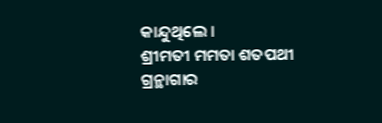କାନ୍ଦୁଥିଲେ ।
ଶ୍ରୀମତୀ ମମତା ଶତପଥୀ
ଗ୍ରନ୍ଥାଗାର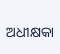ଅଧୀକ୍ଷକା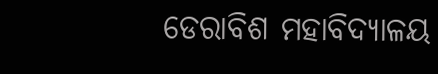ଡେରାବିଶ ମହାବିଦ୍ୟାଳୟ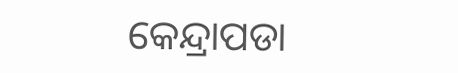କେନ୍ଦ୍ରାପଡା